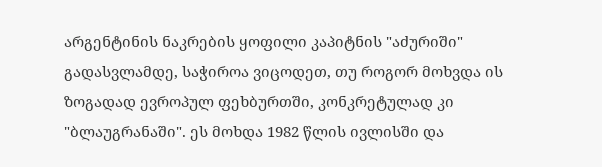არგენტინის ნაკრების ყოფილი კაპიტნის "აძურიში" გადასვლამდე, საჭიროა ვიცოდეთ, თუ როგორ მოხვდა ის ზოგადად ევროპულ ფეხბურთში, კონკრეტულად კი "ბლაუგრანაში". ეს მოხდა 1982 წლის ივლისში და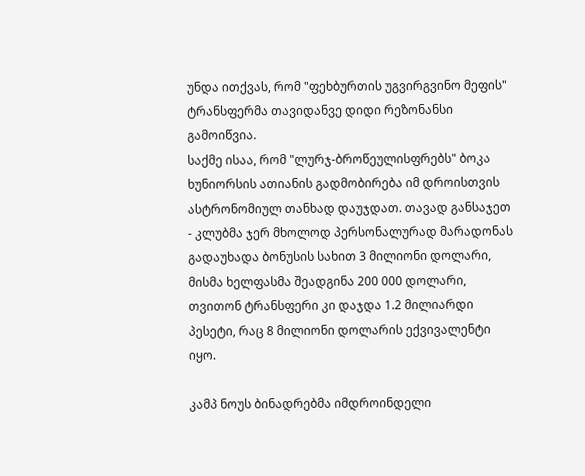უნდა ითქვას, რომ "ფეხბურთის უგვირგვინო მეფის" ტრანსფერმა თავიდანვე დიდი რეზონანსი გამოიწვია.
საქმე ისაა, რომ "ლურჯ-ბროწეულისფრებს" ბოკა ხუნიორსის ათიანის გადმობირება იმ დროისთვის ასტრონომიულ თანხად დაუჯდათ. თავად განსაჯეთ - კლუბმა ჯერ მხოლოდ პერსონალურად მარადონას გადაუხადა ბონუსის სახით 3 მილიონი დოლარი, მისმა ხელფასმა შეადგინა 200 000 დოლარი, თვითონ ტრანსფერი კი დაჯდა 1.2 მილიარდი პესეტი, რაც 8 მილიონი დოლარის ექვივალენტი იყო.

კამპ ნოუს ბინადრებმა იმდროინდელი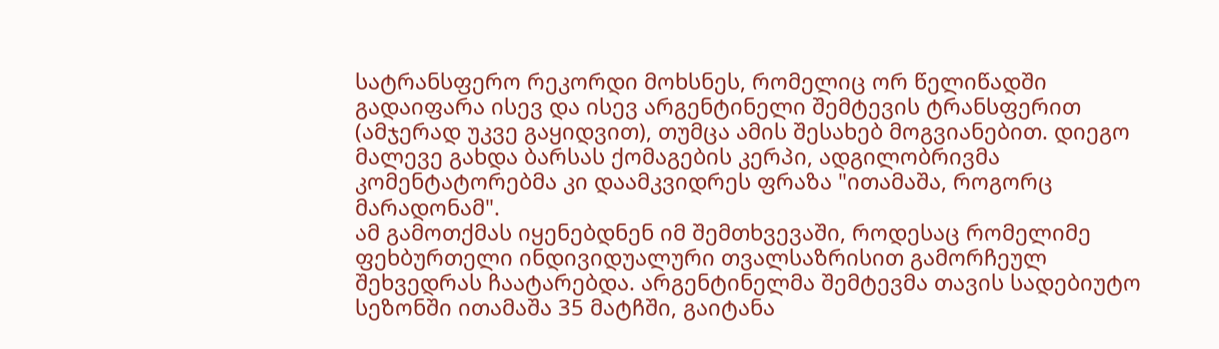სატრანსფერო რეკორდი მოხსნეს, რომელიც ორ წელიწადში გადაიფარა ისევ და ისევ არგენტინელი შემტევის ტრანსფერით (ამჯერად უკვე გაყიდვით), თუმცა ამის შესახებ მოგვიანებით. დიეგო მალევე გახდა ბარსას ქომაგების კერპი, ადგილობრივმა კომენტატორებმა კი დაამკვიდრეს ფრაზა "ითამაშა, როგორც მარადონამ".
ამ გამოთქმას იყენებდნენ იმ შემთხვევაში, როდესაც რომელიმე ფეხბურთელი ინდივიდუალური თვალსაზრისით გამორჩეულ შეხვედრას ჩაატარებდა. არგენტინელმა შემტევმა თავის სადებიუტო სეზონში ითამაშა 35 მატჩში, გაიტანა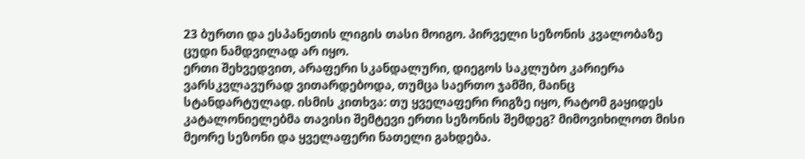23 ბურთი და ესპანეთის ლიგის თასი მოიგო. პირველი სეზონის კვალობაზე ცუდი ნამდვილად არ იყო.
ერთი შეხვედვით, არაფერი სკანდალური, დიეგოს საკლუბო კარიერა ვარსკვლავურად ვითარდებოდა, თუმცა საერთო ჯამში, მაინც სტანდარტულად. ისმის კითხვა: თუ ყველაფერი რიგზე იყო, რატომ გაყიდეს კატალონიელებმა თავისი შემტევი ერთი სეზონის შემდეგ? მიმოვიხილოთ მისი მეორე სეზონი და ყველაფერი ნათელი გახდება.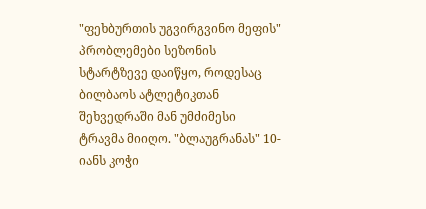"ფეხბურთის უგვირგვინო მეფის" პრობლემები სეზონის სტარტზევე დაიწყო, როდესაც ბილბაოს ატლეტიკთან შეხვედრაში მან უმძიმესი ტრავმა მიიღო. "ბლაუგრანას" 10-იანს კოჭი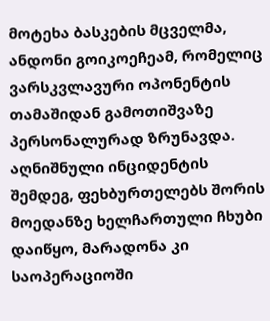მოტეხა ბასკების მცველმა, ანდონი გოიკოეჩეამ, რომელიც ვარსკვლავური ოპონენტის თამაშიდან გამოთიშვაზე პერსონალურად ზრუნავდა.
აღნიშნული ინციდენტის შემდეგ, ფეხბურთელებს შორის მოედანზე ხელჩართული ჩხუბი დაიწყო, მარადონა კი საოპერაციოში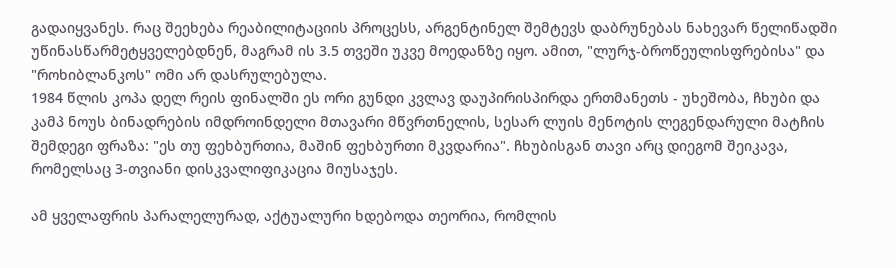გადაიყვანეს. რაც შეეხება რეაბილიტაციის პროცესს, არგენტინელ შემტევს დაბრუნებას ნახევარ წელიწადში უწინასწარმეტყველებდნენ, მაგრამ ის 3.5 თვეში უკვე მოედანზე იყო. ამით, "ლურჯ-ბროწეულისფრებისა" და "როხიბლანკოს" ომი არ დასრულებულა.
1984 წლის კოპა დელ რეის ფინალში ეს ორი გუნდი კვლავ დაუპირისპირდა ერთმანეთს - უხეშობა, ჩხუბი და კამპ ნოუს ბინადრების იმდროინდელი მთავარი მწვრთნელის, სესარ ლუის მენოტის ლეგენდარული მატჩის შემდეგი ფრაზა: "ეს თუ ფეხბურთია, მაშინ ფეხბურთი მკვდარია". ჩხუბისგან თავი არც დიეგომ შეიკავა, რომელსაც 3-თვიანი დისკვალიფიკაცია მიუსაჯეს.

ამ ყველაფრის პარალელურად, აქტუალური ხდებოდა თეორია, რომლის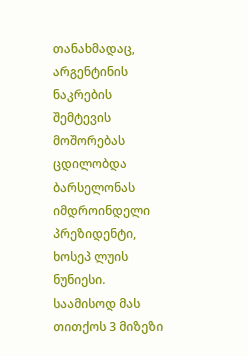თანახმადაც, არგენტინის ნაკრების შემტევის მოშორებას ცდილობდა ბარსელონას იმდროინდელი პრეზიდენტი, ხოსეპ ლუის ნუნიესი. საამისოდ მას თითქოს 3 მიზეზი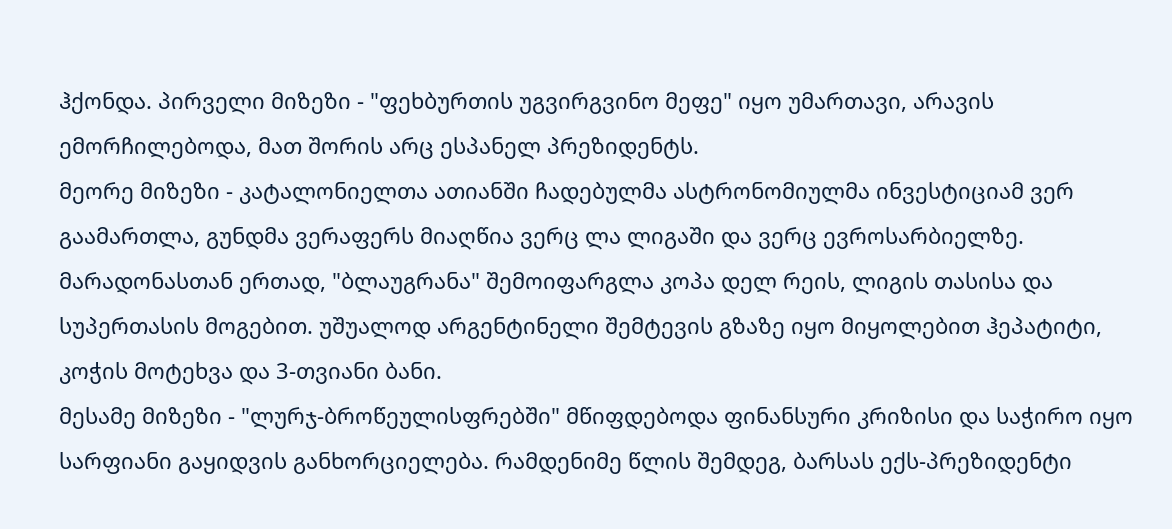ჰქონდა. პირველი მიზეზი - "ფეხბურთის უგვირგვინო მეფე" იყო უმართავი, არავის ემორჩილებოდა, მათ შორის არც ესპანელ პრეზიდენტს.
მეორე მიზეზი - კატალონიელთა ათიანში ჩადებულმა ასტრონომიულმა ინვესტიციამ ვერ გაამართლა, გუნდმა ვერაფერს მიაღწია ვერც ლა ლიგაში და ვერც ევროსარბიელზე. მარადონასთან ერთად, "ბლაუგრანა" შემოიფარგლა კოპა დელ რეის, ლიგის თასისა და სუპერთასის მოგებით. უშუალოდ არგენტინელი შემტევის გზაზე იყო მიყოლებით ჰეპატიტი, კოჭის მოტეხვა და 3-თვიანი ბანი.
მესამე მიზეზი - "ლურჯ-ბროწეულისფრებში" მწიფდებოდა ფინანსური კრიზისი და საჭირო იყო სარფიანი გაყიდვის განხორციელება. რამდენიმე წლის შემდეგ, ბარსას ექს-პრეზიდენტი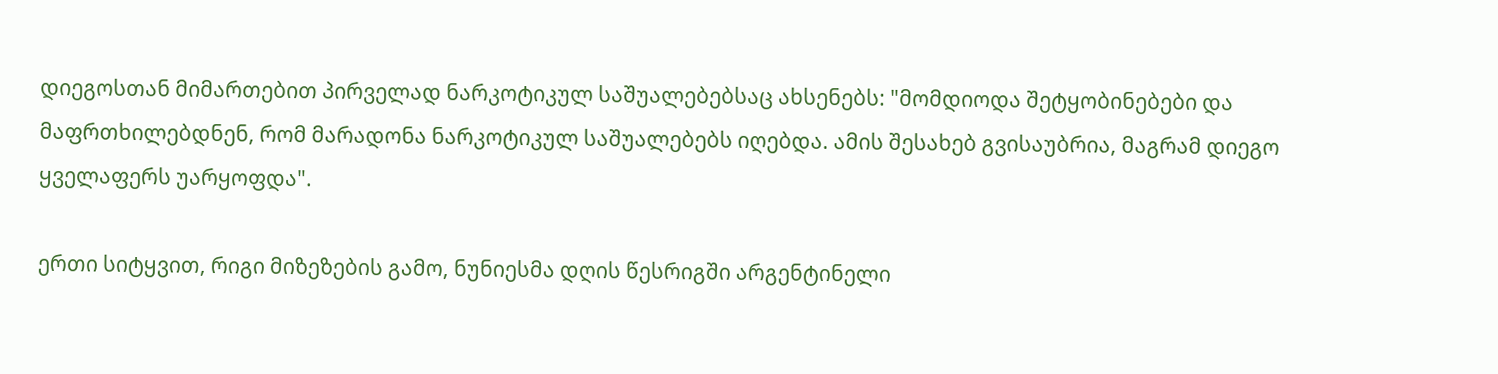დიეგოსთან მიმართებით პირველად ნარკოტიკულ საშუალებებსაც ახსენებს: "მომდიოდა შეტყობინებები და მაფრთხილებდნენ, რომ მარადონა ნარკოტიკულ საშუალებებს იღებდა. ამის შესახებ გვისაუბრია, მაგრამ დიეგო ყველაფერს უარყოფდა".

ერთი სიტყვით, რიგი მიზეზების გამო, ნუნიესმა დღის წესრიგში არგენტინელი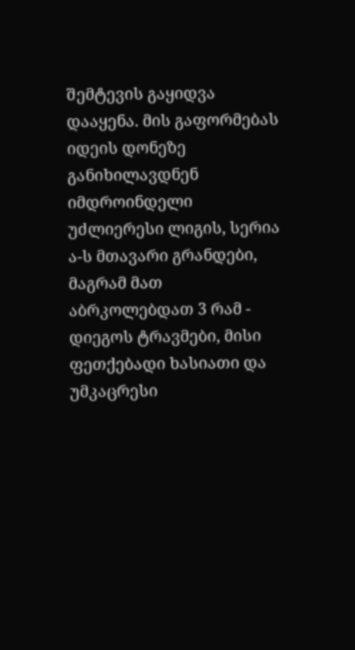შემტევის გაყიდვა დააყენა. მის გაფორმებას იდეის დონეზე განიხილავდნენ იმდროინდელი უძლიერესი ლიგის, სერია ა-ს მთავარი გრანდები, მაგრამ მათ აბრკოლებდათ 3 რამ - დიეგოს ტრავმები, მისი ფეთქებადი ხასიათი და უმკაცრესი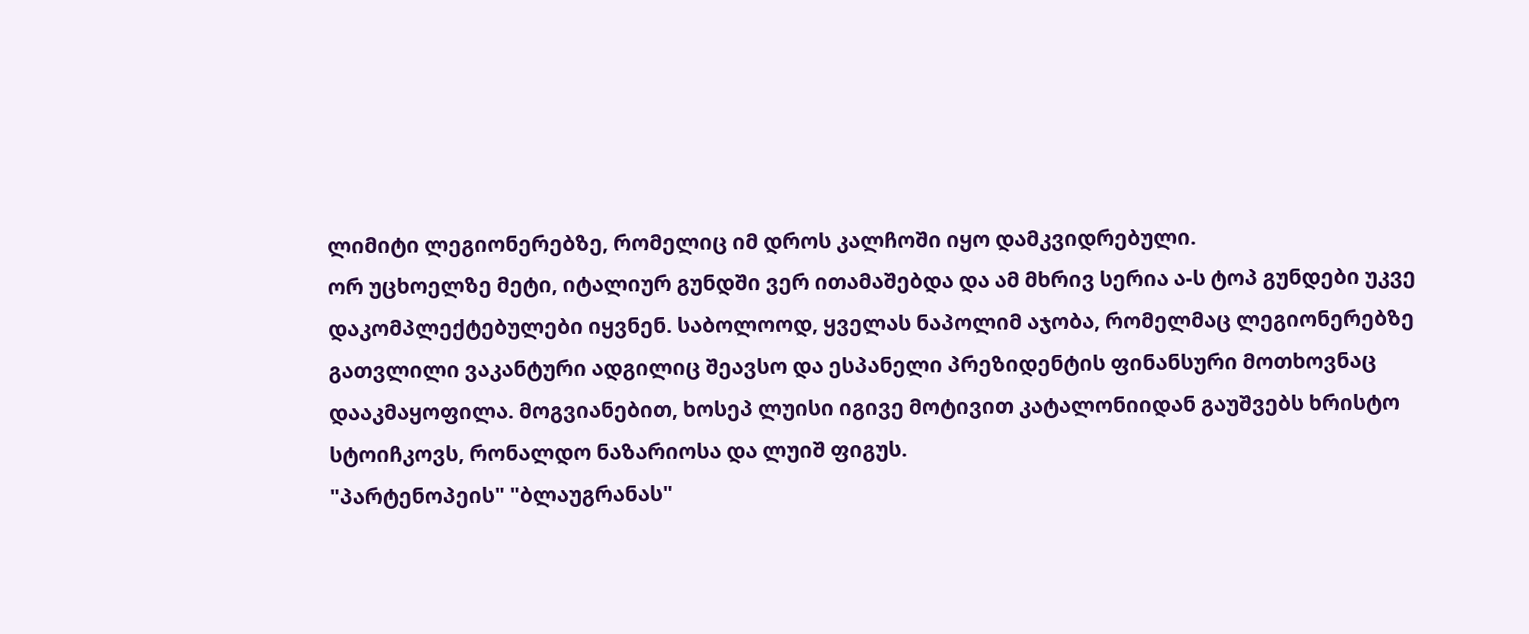ლიმიტი ლეგიონერებზე, რომელიც იმ დროს კალჩოში იყო დამკვიდრებული.
ორ უცხოელზე მეტი, იტალიურ გუნდში ვერ ითამაშებდა და ამ მხრივ სერია ა-ს ტოპ გუნდები უკვე დაკომპლექტებულები იყვნენ. საბოლოოდ, ყველას ნაპოლიმ აჯობა, რომელმაც ლეგიონერებზე გათვლილი ვაკანტური ადგილიც შეავსო და ესპანელი პრეზიდენტის ფინანსური მოთხოვნაც დააკმაყოფილა. მოგვიანებით, ხოსეპ ლუისი იგივე მოტივით კატალონიიდან გაუშვებს ხრისტო სტოიჩკოვს, რონალდო ნაზარიოსა და ლუიშ ფიგუს.
"პარტენოპეის" "ბლაუგრანას"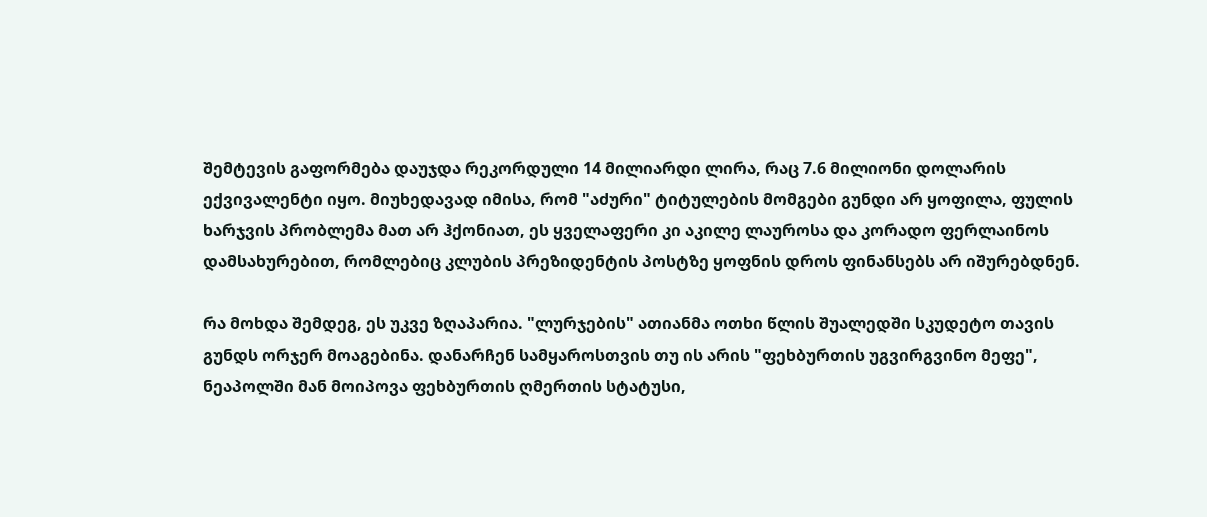შემტევის გაფორმება დაუჯდა რეკორდული 14 მილიარდი ლირა, რაც 7.6 მილიონი დოლარის ექვივალენტი იყო. მიუხედავად იმისა, რომ "აძური" ტიტულების მომგები გუნდი არ ყოფილა, ფულის ხარჯვის პრობლემა მათ არ ჰქონიათ, ეს ყველაფერი კი აკილე ლაუროსა და კორადო ფერლაინოს დამსახურებით, რომლებიც კლუბის პრეზიდენტის პოსტზე ყოფნის დროს ფინანსებს არ იშურებდნენ.

რა მოხდა შემდეგ, ეს უკვე ზღაპარია. "ლურჯების" ათიანმა ოთხი წლის შუალედში სკუდეტო თავის გუნდს ორჯერ მოაგებინა. დანარჩენ სამყაროსთვის თუ ის არის "ფეხბურთის უგვირგვინო მეფე", ნეაპოლში მან მოიპოვა ფეხბურთის ღმერთის სტატუსი,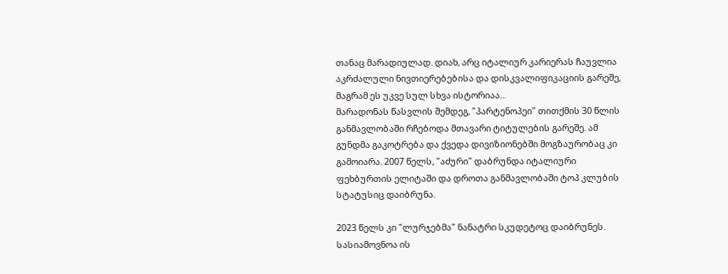თანაც მარადიულად. დიახ, არც იტალიურ კარიერას ჩაუვლია აკრძალული ნივთიერებებისა და დისკვალიფიკაციის გარეშე, მაგრამ ეს უკვე სულ სხვა ისტორიაა...
მარადონას წასვლის შემდეგ, "პარტენოპეი" თითქმის 30 წლის განმავლობაში რჩებოდა მთავარი ტიტულების გარეშე. ამ გუნდმა გაკოტრება და ქვედა დივიზიონებში მოგზაურობაც კი გამოიარა. 2007 წელს, "აძური" დაბრუნდა იტალიური ფეხბურთის ელიტაში და დროთა განმავლობაში ტოპ კლუბის სტატუსიც დაიბრუნა.

2023 წელს კი "ლურჯებმა" ნანატრი სკუდეტოც დაიბრუნეს. სასიამოვნოა ის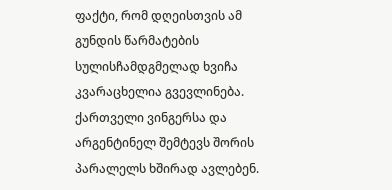ფაქტი, რომ დღეისთვის ამ გუნდის წარმატების სულისჩამდგმელად ხვიჩა კვარაცხელია გვევლინება. ქართველი ვინგერსა და არგენტინელ შემტევს შორის პარალელს ხშირად ავლებენ.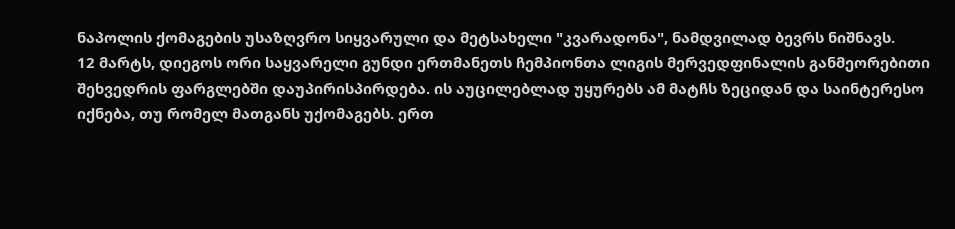ნაპოლის ქომაგების უსაზღვრო სიყვარული და მეტსახელი "კვარადონა", ნამდვილად ბევრს ნიშნავს.
12 მარტს, დიეგოს ორი საყვარელი გუნდი ერთმანეთს ჩემპიონთა ლიგის მერვედფინალის განმეორებითი შეხვედრის ფარგლებში დაუპირისპირდება. ის აუცილებლად უყურებს ამ მატჩს ზეციდან და საინტერესო იქნება, თუ რომელ მათგანს უქომაგებს. ერთ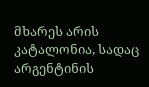მხარეს არის კატალონია, სადაც არგენტინის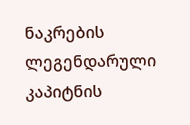ნაკრების ლეგენდარული კაპიტნის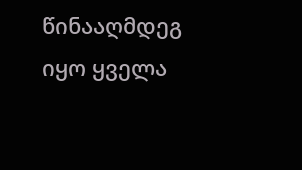წინააღმდეგ იყო ყველა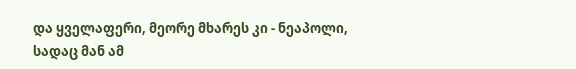და ყველაფერი, მეორე მხარეს კი - ნეაპოლი, სადაც მან ამ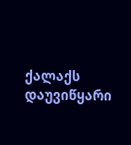ქალაქს დაუვიწყარი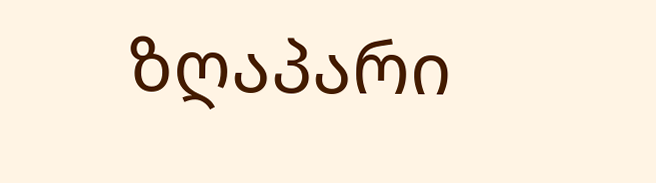ზღაპარი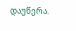დაუწერა.